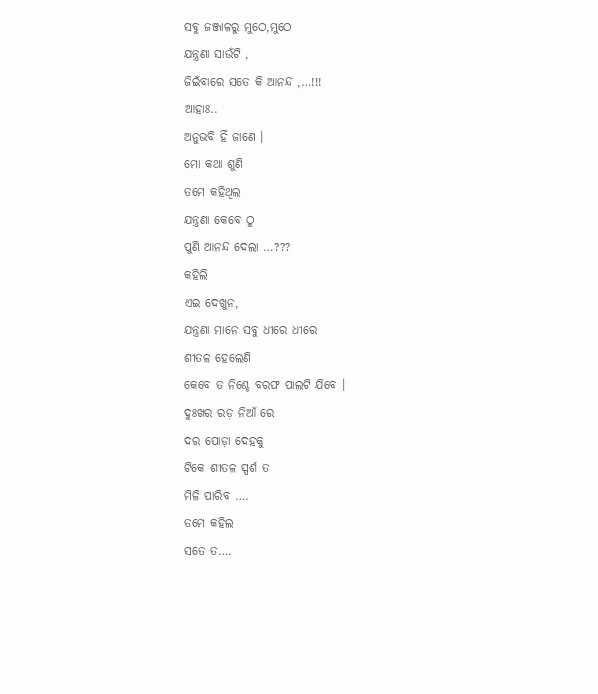ସବୁ ଜଞ୍ଜାଳରୁ ମୁଠେ,ମୁଠେ
ଯନ୍ତ୍ରଣା ସାଉଁଟି ,
ଜିଇଁବାରେ ସତେ କି ଆନନ୍ଦ ,…!!!
ଆହାଃ..
ଅନୁଭବି ହିଁ ଜାଣେ ।
ମୋ କଥା ଶୁଣି
ତମେ କହିଥିଲ
ଯନ୍ତ୍ରଣା କେବେ ଠୁ
ପୁଣି ଆନନ୍ଦ ଦେଲା …???
କହିଲି
ଏଇ ଦେଖୁନ,
ଯନ୍ତ୍ରଣା ମାନେ ସବୁ ଧୀରେ ଧୀରେ
ଶୀତଳ ହେଲେଣି
କେବେ ତ ନିଶ୍ଚେ ବରଫ ପାଲଟି ଯିବେ ।
ଦୁଃଖର ରଡ଼ ନିଆଁ ରେ
ଦର ପୋଡ଼ା ଦେହକୁ
ଟିକେ ଶୀତଳ ସ୍ପର୍ଶ ତ
ମିଳି ପାରିବ ….
ତମେ କହିଲ
ସତେ ତ….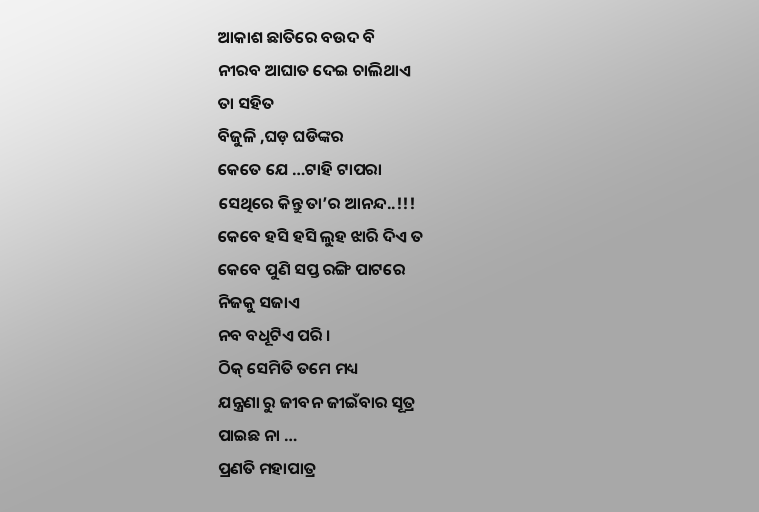ଆକାଶ ଛାତିରେ ବଉଦ ବି
ନୀରବ ଆଘାତ ଦେଇ ଚାଲିଥାଏ
ତା ସହିତ
ବିଜୁଳି ,ଘଡ଼ ଘଡିଙ୍କର
କେତେ ଯେ …ଟାହି ଟାପରା
ସେଥିରେ କିନ୍ତୁ ତା’ର ଆନନ୍ଦ..!!!
କେବେ ହସି ହସି ଲୁହ ଝାରି ଦିଏ ତ
କେବେ ପୁଣି ସପ୍ତ ରଙ୍ଗି ପାଟରେ
ନିଜକୁ ସଜାଏ
ନବ ବଧୂଟିଏ ପରି ।
ଠିକ୍ ସେମିତି ତମେ ମଧ୍ୟ
ଯନ୍ତ୍ରଣା ରୁ ଜୀବନ ଜୀଇଁବାର ସୂତ୍ର
ପାଇଛ ନା …
ପ୍ରଣତି ମହାପାତ୍ର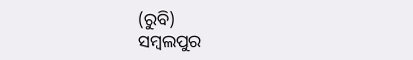(ରୁବି)
ସମ୍ବଲପୁର